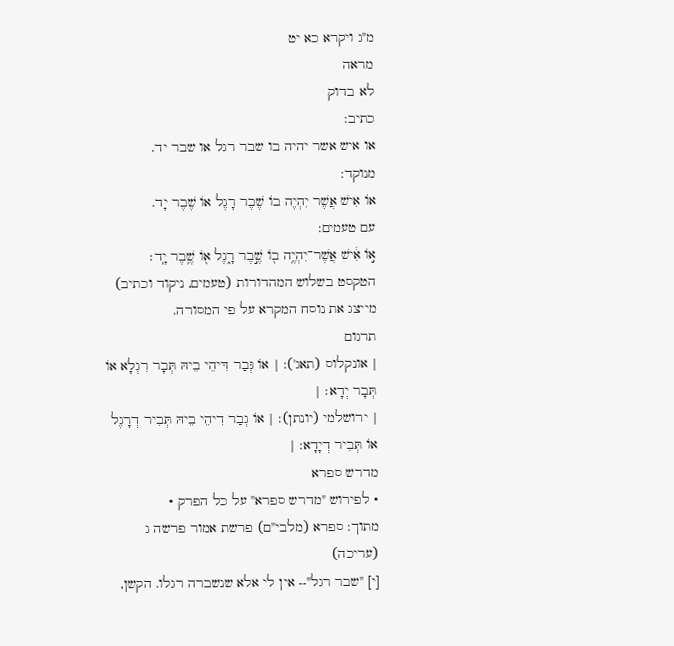מ"ג ויקרא כא יט
מראה
לא בדוק
כתיב:
או איש אשר יהיה בו שבר רגל או שבר יד.
מנוקד:
אוֹ אִישׁ אֲשֶׁר יִהְיֶה בוֹ שֶׁבֶר רָגֶל אוֹ שֶׁבֶר יָד.
עם טעמים:
א֣וֹ אִ֔ישׁ אֲשֶׁר־יִהְיֶ֥ה ב֖וֹ שֶׁ֣בֶר רָ֑גֶל א֖וֹ שֶׁ֥בֶר יָֽד׃
הטקסט בשלוש המהדורות (טעמים, ניקוד וכתיב) מייצג את נוסח המקרא על פי המסורה.
תרגום
| אונקלוס (תאג'): | אוֹ גְּבַר דִּיהֵי בֵיהּ תְּבָר רִגְלָא אוֹ תְּבָר יְדָא׃ |
| ירושלמי (יונתן): | אוֹ גְבַר דִיהֵי בֵיהּ תְּבִיר דְרָגֶל אוֹ תְּבִיר דְיָדָא: |
מדרש ספרא
• לפירוש "מדרש ספרא" על כל הפרק •
מתוך: ספרא (מלבי"ם) פרשת אמור פרשה ג (עריכה)
[י] "שבר רגל"-- אין לי אלא שנשברה רגלו. הקשן,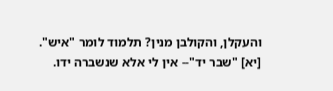והעקלן, והקולבן מנין? תלמוד לומר "איש".
[יא] "שבר יד"-- אין לי אלא שנשברה ידו.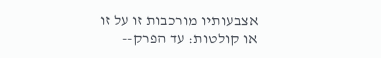אצבעותיו מורכבות זו על זו או קולטות: עד הפרק--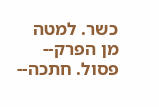כשר. למטה מן הפרק-- פסול. חתכה--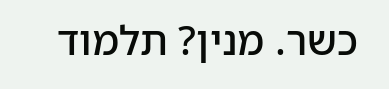כשר. מנין? תלמוד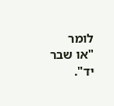לומר "או שבר יד".